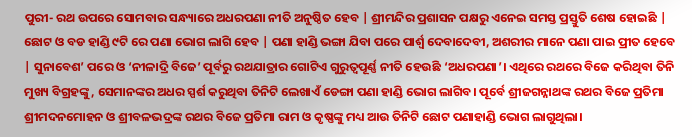ପୁରୀ- ରଥ ଉପରେ ସୋମବାର ସନ୍ଧ୍ୟାରେ ଅଧରପଣା ନୀତି ଅନୁଷ୍ଠିତ ହେବ | ଶ୍ରୀମନ୍ଦିର ପ୍ରଶାସନ ପକ୍ଷରୁ ଏନେଇ ସମସ୍ତ ପ୍ରସ୍ତୁତି ଶେଷ ହୋଇଛି | ଛୋଟ ଓ ବଡ ହାଣ୍ଡି ୯ଟି ରେ ପଣା ଭୋଗ ଲାଗି ହେବ | ପଣା ହାଣ୍ଡି ଭଙ୍ଗା ଯିବା ପରେ ପାର୍ଶ୍ୱ ଦେବାଦେବୀ, ଅଶରୀର ମାନେ ପଣା ପାଇ ପ୍ରୀତ ହେବେ | ସୁନାବେଶ’ ପରେ ଓ ‘ନୀଳାଦ୍ରି ବିଜେ’ ପୂର୍ବରୁ ରଥଯାତ୍ରାର ଗୋଟିଏ ଗୁରୁତ୍ୱପୂର୍ଣ୍ଣ ନୀତି ହେଉଛି ‘ଅଧରପଣା’। ଏଥିରେ ରଥରେ ବିଜେ କରିଥିବା ତିନି ମୁଖ୍ୟ ବିଗ୍ରହଙ୍କୁ, ସେମାନଙ୍କର ଅଧର ସ୍ପର୍ଶ କରୁଥିବା ତିନିଟି ଲେଖାଏଁ ଡେଙ୍ଗା ପଣା ହାଣ୍ଡି ଭୋଗ ଲାଗିବ। ପୂର୍ବେ ଶ୍ରୀଜଗନ୍ନାଥଙ୍କ ରଥର ବିଜେ ପ୍ରତିମା ଶ୍ରୀମଦନମୋହନ ଓ ଶ୍ରୀବଳଭଦ୍ରଙ୍କ ରଥର ବିଜେ ପ୍ରତିମା ରାମ ଓ କୃଷ୍ଣଙ୍କୁ ମଧ୍ୟ ଆଉ ତିନିଟି ଛୋଟ ପଣାହାଣ୍ଡି ଭୋଗ ଲାଗୁଥିଲା।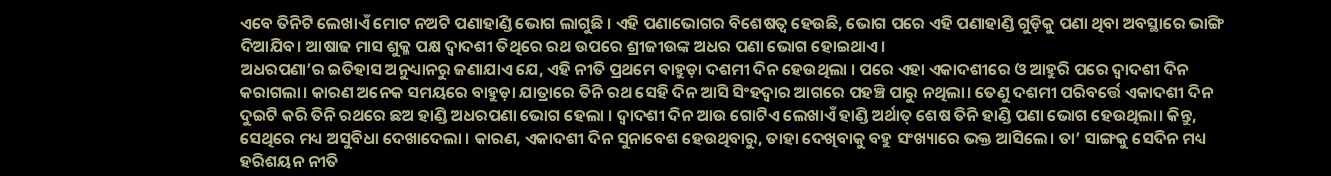ଏବେ ତିନିଟି ଲେଖାଏଁ ମୋଟ ନଅଟି ପଣାହାଣ୍ଡି ଭୋଗ ଲାଗୁଛି । ଏହି ପଣାଭୋଗର ବିଶେଷତ୍ୱ ହେଉଛି, ଭୋଗ ପରେ ଏହି ପଣାହାଣ୍ଡି ଗୁଡ଼ିକୁ ପଣା ଥିବା ଅବସ୍ଥାରେ ଭାଙ୍ଗି ଦିଆଯିବ। ଆଷାଢ ମାସ ଶୁକ୍ଳ ପକ୍ଷ ଦ୍ୱାଦଶୀ ତିଥିରେ ରଥ ଉପରେ ଶ୍ରୀଜୀଉଙ୍କ ଅଧର ପଣା ଭୋଗ ହୋଇଥାଏ।
ଅଧରପଣା’ର ଇତିହାସ ଅନୁଧ୍ୟାନରୁ ଜଣାଯାଏ ଯେ, ଏହି ନୀତି ପ୍ରଥମେ ବାହୁଡ଼ା ଦଶମୀ ଦିନ ହେଉଥିଲା । ପରେ ଏହା ଏକାଦଶୀରେ ଓ ଆହୁରି ପରେ ଦ୍ୱାଦଶୀ ଦିନ କରାଗଲା। କାରଣ ଅନେକ ସମୟରେ ବାହୁଡ଼ା ଯାତ୍ରାରେ ତିନି ରଥ ସେହି ଦିନ ଆସି ସିଂହଦ୍ୱାର ଆଗରେ ପହଞ୍ଚି ପାରୁ ନଥିଲା। ତେଣୁ ଦଶମୀ ପରିବର୍ତ୍ତେ ଏକାଦଶୀ ଦିନ ଦୁଇଟି କରି ତିନି ରଥରେ ଛଅ ହାଣ୍ଡି ଅଧରପଣା ଭୋଗ ହେଲା । ଦ୍ୱାଦଶୀ ଦିନ ଆଉ ଗୋଟିଏ ଲେଖାଏଁ ହାଣ୍ଡି ଅର୍ଥାତ୍ ଶେଷ ତିନି ହାଣ୍ଡି ପଣା ଭୋଗ ହେଉଥିଲା। କିନ୍ତୁ, ସେଥିରେ ମଧ୍ୟ ଅସୁବିଧା ଦେଖାଦେଲା । କାରଣ, ଏକାଦଶୀ ଦିନ ସୁନାବେଶ ହେଉଥିବାରୁ, ତାହା ଦେଖିବାକୁ ବହୁ ସଂଖ୍ୟାରେ ଭକ୍ତ ଆସିଲେ। ତା’ ସାଙ୍ଗକୁ ସେଦିନ ମଧ୍ୟ ହରିଶୟନ ନୀତି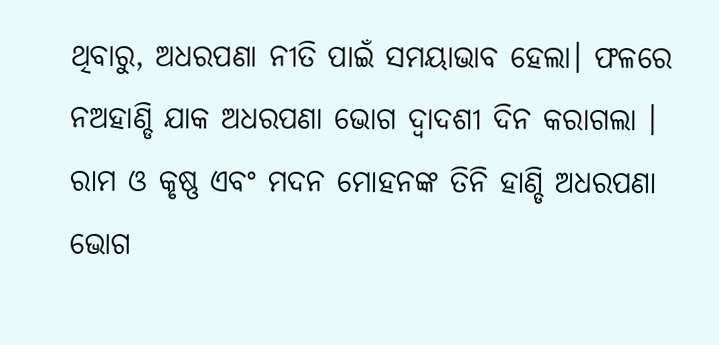ଥିବାରୁ, ଅଧରପଣା ନୀତି ପାଇଁ ସମୟାଭାବ ହେଲା। ଫଳରେ ନଅହାଣ୍ଡି ଯାକ ଅଧରପଣା ଭୋଗ ଦ୍ୱାଦଶୀ ଦିନ କରାଗଲା । ରାମ ଓ କୃଷ୍ଣ ଏବଂ ମଦନ ମୋହନଙ୍କ ତିନି ହାଣ୍ଡି ଅଧରପଣା ଭୋଗ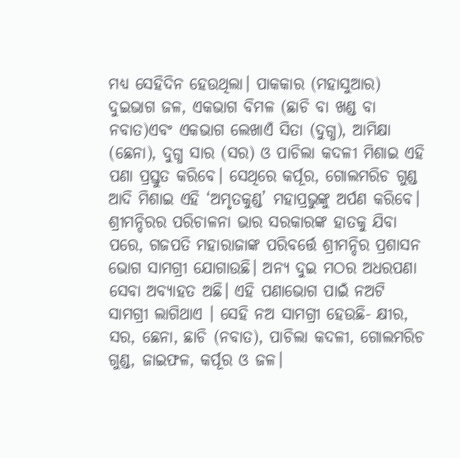ମଧ୍ୟ ସେହିଦିନ ହେଉଥିଲା। ପାକକାର (ମହାସୁଆର) ଦୁଇଭାଗ ଜଳ, ଏକଭାଗ ବିମଳ (ଛାଚି ବା ଖଣ୍ଡ ବା ନବାତ)ଏବଂ ଏକଭାଗ ଲେଖାଏଁ ସିତା (ଦୁଗ୍ଧ), ଆମିକ୍ଷା (ଛେନା), ଦୁଗ୍ଧ ସାର (ସର) ଓ ପାଚିଲା କଦଳୀ ମିଶାଇ ଏହି ପଣା ପ୍ରସ୍ତୁତ କରିବେ। ସେଥିରେ କର୍ପୂର, ଗୋଲମରିଚ ଗୁଣ୍ଡ ଆଦି ମିଶାଇ ଏହି ‘ଅମୃତକୁଣ୍ଡ’ ମହାପ୍ରଭୁଙ୍କୁ ଅର୍ପଣ କରିବେ।
ଶ୍ରୀମନ୍ଦିରର ପରିଚାଳନା ଭାର ସରକାରଙ୍କ ହାତକୁ ଯିବା ପରେ, ଗଜପତି ମହାରାଜାଙ୍କ ପରିବର୍ତ୍ତେ ଶ୍ରୀମନ୍ଦିର ପ୍ରଶାସନ ଭୋଗ ସାମଗ୍ରୀ ଯୋଗାଉଛି। ଅନ୍ୟ ଦୁଇ ମଠର ଅଧରପଣା ସେବା ଅବ୍ୟାହତ ଅଛି। ଏହି ପଣାଭୋଗ ପାଇଁ ନଅଟି ସାମଗ୍ରୀ ଲାଗିଥାଏ । ସେହି ନଅ ସାମଗ୍ରୀ ହେଉଛି- କ୍ଷୀର, ସର, ଛେନା, ଛାଚି (ନବାତ), ପାଚିଲା କଦଳୀ, ଗୋଲମରିଚ ଗୁଣ୍ଡ, ଜାଇଫଳ, କର୍ପୂର ଓ ଜଳ।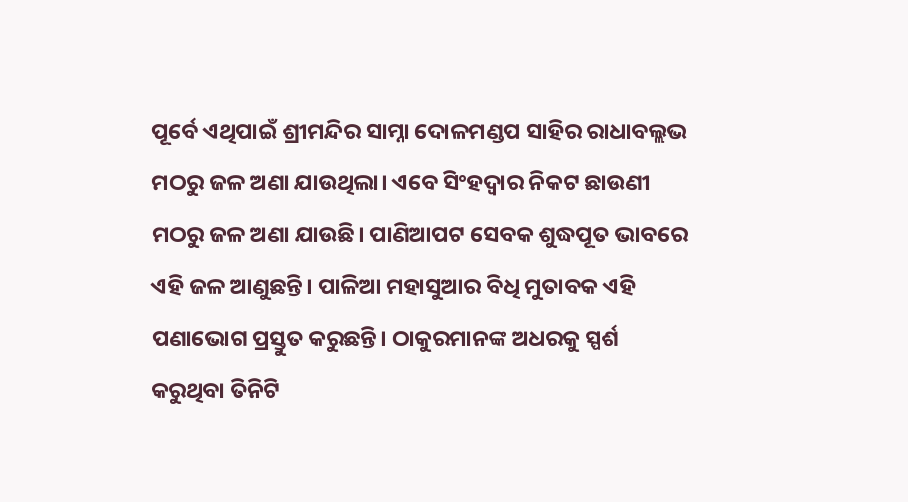ପୂର୍ବେ ଏଥିପାଇଁ ଶ୍ରୀମନ୍ଦିର ସାମ୍ନା ଦୋଳମଣ୍ଡପ ସାହିର ରାଧାବଲ୍ଲଭ ମଠରୁ ଜଳ ଅଣା ଯାଉଥିଲା। ଏବେ ସିଂହଦ୍ୱାର ନିକଟ ଛାଉଣୀ ମଠରୁ ଜଳ ଅଣା ଯାଉଛି। ପାଣିଆପଟ ସେବକ ଶୁଦ୍ଧପୂତ ଭାବରେ ଏହି ଜଳ ଆଣୁଛନ୍ତି। ପାଳିଆ ମହାସୁଆର ବିଧି ମୁତାବକ ଏହି ପଣାଭୋଗ ପ୍ରସ୍ତୁତ କରୁଛନ୍ତି। ଠାକୁରମାନଙ୍କ ଅଧରକୁ ସ୍ପର୍ଶ କରୁଥିବା ତିନିଟି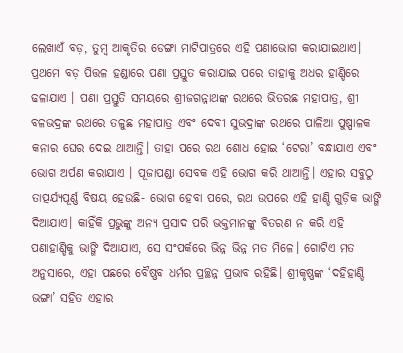ଲେଖାଏଁ ବଡ଼, ତୁମ୍ବ ଆକୃତିର ଡେଙ୍ଗା ମାଟିପାତ୍ରରେ ଏହି ପଣାଭୋଗ କରାଯାଇଥାଏ। ପ୍ରଥମେ ବଡ଼ ପିତ୍ତଳ ହଣ୍ଡାରେ ପଣା ପ୍ରସ୍ତୁତ କରାଯାଇ ପରେ ତାହାକୁ ଅଧର ହାଣ୍ଡିରେ ଢଳାଯାଏ । ପଣା ପ୍ରସ୍ତୁତି ସମୟରେ ଶ୍ରୀଜଗନ୍ନାଥଙ୍କ ରଥରେ ଭିତରଛ ମହାପାତ୍ର, ଶ୍ରୀ ବଳଭଦ୍ରଙ୍କ ରଥରେ ତଳୁଛ ମହାପାତ୍ର ଏବଂ ଦେବୀ ସୁଭଦ୍ରାଙ୍କ ରଥରେ ପାଳିଆ ପୁଷ୍ପାଳକ କନାର ଘେର ଦେଇ ଥାଆନ୍ତି। ତାହା ପରେ ରଥ ଶୋଧ ହୋଇ ‘ଟେରା’ ବନ୍ଧାଯାଏ ଏବଂ ଭୋଗ ଅର୍ପଣ କରାଯାଏ । ପୂଜାପଣ୍ଡା ସେବକ ଏହି ଭୋଗ କରି ଥାଆନ୍ତି। ଏହାର ସବୁଠୁ ତାତ୍ପର୍ଯ୍ୟପୂର୍ଣ୍ଣ ବିଷୟ ହେଉଛି- ଭୋଗ ହେବା ପରେ, ରଥ ଉପରେ ଏହି ହାଣ୍ଡି ଗୁଡ଼ିକ ଭାଙ୍ଗି ଦିଆଯାଏ। କାହିଁକି ପ୍ରଭୁଙ୍କୁ ଅନ୍ୟ ପ୍ରସାଦ ପରି ଭକ୍ତମାନଙ୍କୁ ବିତରଣ ନ କରି ଏହି ପଣାହାଣ୍ଡିକୁ ଭାଙ୍ଗି ଦିଆଯାଏ, ସେ ସଂପର୍କରେ ଭିନ୍ନ ଭିନ୍ନ ମତ ମିଳେ। ଗୋଟିଏ ମତ ଅନୁସାରେ, ଏହା ପଛରେ ବୈଷ୍ଣବ ଧର୍ମର ପ୍ରଚ୍ଛନ୍ନ ପ୍ରଭାବ ରହିଛି। ଶ୍ରୀକୃଷ୍ଣଙ୍କ ‘ଦହିହାଣ୍ଡି ଭଙ୍ଗା’ ସହିତ ଏହାର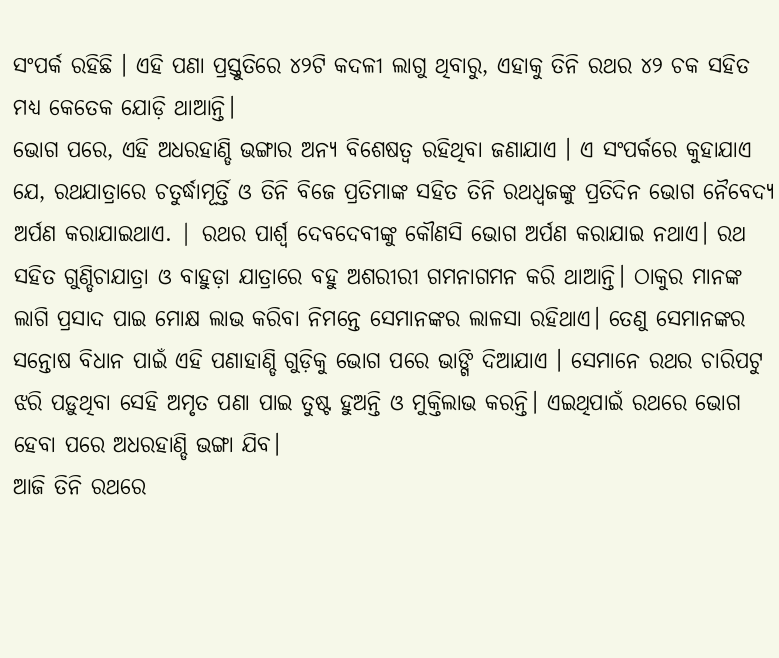ସଂପର୍କ ରହିଛି । ଏହି ପଣା ପ୍ରସ୍ତୁତିରେ ୪୨ଟି କଦଳୀ ଲାଗୁ ଥିବାରୁ, ଏହାକୁ ତିନି ରଥର ୪୨ ଚକ ସହିତ ମଧ୍ୟ କେତେକ ଯୋଡ଼ି ଥାଆନ୍ତି।
ଭୋଗ ପରେ, ଏହି ଅଧରହାଣ୍ଡି ଭଙ୍ଗାର ଅନ୍ୟ ବିଶେଷତ୍ୱ ରହିଥିବା ଜଣାଯାଏ । ଏ ସଂପର୍କରେ କୁହାଯାଏ ଯେ, ରଥଯାତ୍ରାରେ ଚତୁର୍ଦ୍ଧାମୂର୍ତ୍ତି ଓ ତିନି ବିଜେ ପ୍ରତିମାଙ୍କ ସହିତ ତିନି ରଥଧ୍ୱଜଙ୍କୁ ପ୍ରତିଦିନ ଭୋଗ ନୈବେଦ୍ୟ ଅର୍ପଣ କରାଯାଇଥାଏ. | ରଥର ପାର୍ଶ୍ଵ ଦେବଦେବୀଙ୍କୁ କୌଣସି ଭୋଗ ଅର୍ପଣ କରାଯାଇ ନଥାଏ। ରଥ ସହିତ ଗୁଣ୍ଡିଚାଯାତ୍ରା ଓ ବାହୁଡ଼ା ଯାତ୍ରାରେ ବହୁ ଅଶରୀରୀ ଗମନାଗମନ କରି ଥାଆନ୍ତି। ଠାକୁର ମାନଙ୍କ ଲାଗି ପ୍ରସାଦ ପାଇ ମୋକ୍ଷ ଲାଭ କରିବା ନିମନ୍ତେ ସେମାନଙ୍କର ଲାଳସା ରହିଥାଏ। ତେଣୁ ସେମାନଙ୍କର ସନ୍ତୋଷ ବିଧାନ ପାଇଁ ଏହି ପଣାହାଣ୍ଡି ଗୁଡ଼ିକୁ ଭୋଗ ପରେ ଭାଙ୍ଗି ଦିଆଯାଏ । ସେମାନେ ରଥର ଚାରିପଟୁ ଝରି ପଡ଼ୁଥିବା ସେହି ଅମୃତ ପଣା ପାଇ ତୁଷ୍ଟ ହୁଅନ୍ତି ଓ ମୁକ୍ତିଲାଭ କରନ୍ତି। ଏଇଥିପାଇଁ ରଥରେ ଭୋଗ ହେବା ପରେ ଅଧରହାଣ୍ଡି ଭଙ୍ଗା ଯିବ।
ଆଜି ତିନି ରଥରେ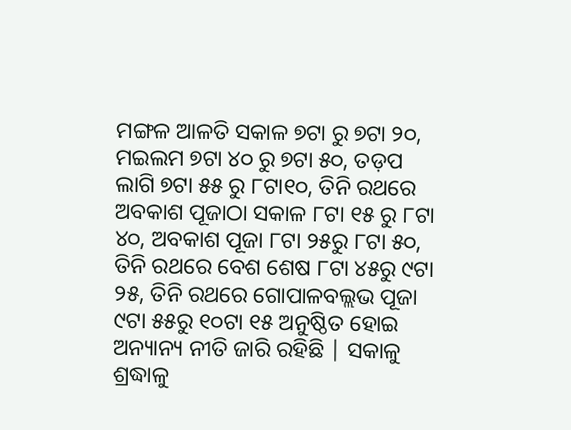ମଙ୍ଗଳ ଆଳତି ସକାଳ ୭ଟା ରୁ ୭ଟା ୨୦, ମଇଲମ ୭ଟା ୪୦ ରୁ ୭ଟା ୫୦, ତଡ଼ପ ଲାଗି ୭ଟା ୫୫ ରୁ ୮ଟା୧୦, ତିନି ରଥରେ ଅବକାଶ ପୂଜାଠା ସକାଳ ୮ଟା ୧୫ ରୁ ୮ଟା ୪୦, ଅବକାଶ ପୂଜା ୮ଟା ୨୫ରୁ ୮ଟା ୫୦, ତିନି ରଥରେ ବେଶ ଶେଷ ୮ଟା ୪୫ରୁ ୯ଟା ୨୫, ତିନି ରଥରେ ଗୋପାଳବଲ୍ଲଭ ପୂଜା ୯ଟା ୫୫ରୁ ୧୦ଟା ୧୫ ଅନୁଷ୍ଠିତ ହୋଇ ଅନ୍ୟାନ୍ୟ ନୀତି ଜାରି ରହିଛି | ସକାଳୁ ଶ୍ରଦ୍ଧାଳୁ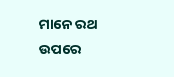ମାନେ ରଥ ଉପରେ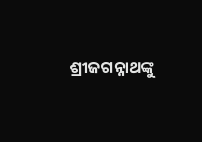ଶ୍ରୀଜଗନ୍ନାଥଙ୍କୁ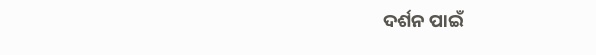ଦର୍ଶନ ପାଇଁ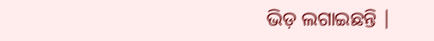ଭିଡ଼ ଲଗାଇଛନ୍ତି |